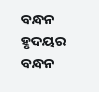ବନ୍ଧନ ହୃଦୟର
ବନ୍ଧନ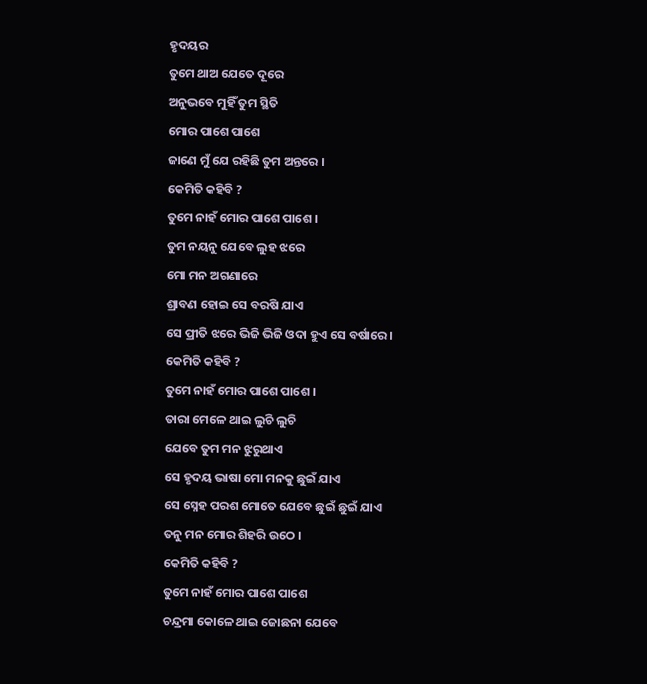ହୃଦୟର
ତୁମେ ଥାଅ ଯେତେ ଦୂରେ
ଅନୁଭବେ ମୁହିଁ ତୁମ ସ୍ଥିତି
ମୋର ପାଶେ ପାଶେ
ଜାଣେ ମୁଁ ଯେ ରହିଛି ତୁମ ଅନ୍ତରେ ।
କେମିତି କହିବି ?
ତୁମେ ନାହଁ ମୋର ପାଶେ ପାଶେ ।
ତୁମ ନୟନୁ ଯେବେ ଲୁହ ଝରେ
ମୋ ମନ ଅଗଣାରେ
ଶ୍ରାବଣ ହୋଇ ସେ ବରଷି ଯାଏ
ସେ ପ୍ରୀତି ଝରେ ଭିଜି ଭିଜି ଓଦା ହୁଏ ସେ ବର୍ଷାରେ ।
କେମିତି କହିବି ?
ତୁମେ ନାହଁ ମୋର ପାଶେ ପାଶେ ।
ତାରା ମେଳେ ଥାଇ ଲୁଚି ଲୁଚି
ଯେବେ ତୁମ ମନ ଝୁରୁଥାଏ
ସେ ହୃଦୟ ଭାଷା ମୋ ମନକୁ ଛୁଇଁ ଯାଏ
ସେ ସ୍ନେହ ପରଶ ମୋତେ ଯେବେ ଛୁଇଁ ଛୁଇଁ ଯାଏ
ତନୁ ମନ ମୋର ଶିହରି ଉଠେ ।
କେମିତି କହିବି ?
ତୁମେ ନାହଁ ମୋର ପାଶେ ପାଶେ
ଚନ୍ଦ୍ରମା କୋଳେ ଥାଇ ଜୋଛନା ଯେବେ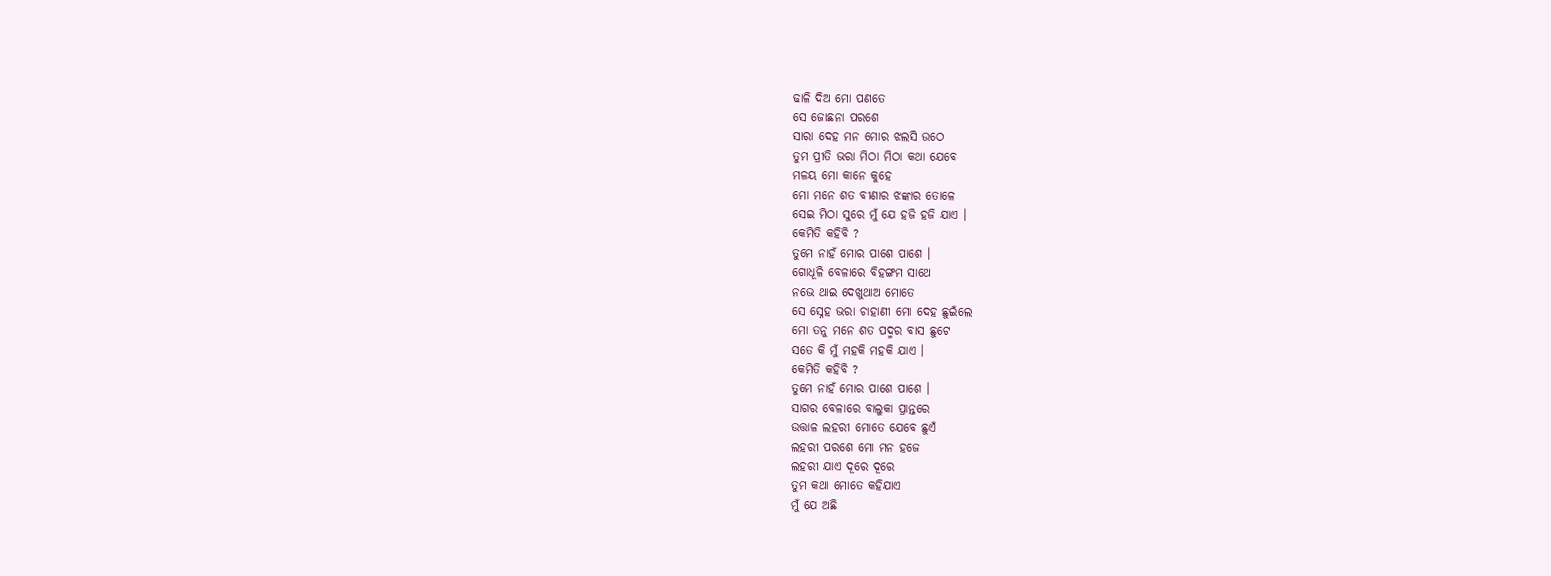ଢାଳି ଦିଅ ମୋ ପଣତେ
ସେ ଜୋଛନା ପରଶେ
ସାରା ଦେହ ମନ ମୋର ଝଲସି ଉଠେ
ତୁମ ପ୍ରୀତି ଭରା ମିଠା ମିଠା କଥା ଯେବେ
ମଳୟ ମୋ କାନେ କୁହେ
ମୋ ମନେ ଶତ ବୀଣାର ଝଙ୍କାର ତୋଳେ
ସେଇ ମିଠା ସୁରେ ମୁଁ ଯେ ହଜି ହଜି ଯାଏ ।
କେମିତି କହିବି ?
ତୁମେ ନାହଁ ମୋର ପାଶେ ପାଶେ ।
ଗୋଧୂଳି ବେଳାରେ ବିହଙ୍ଗମ ସାଥେ
ନଭେ ଥାଇ ଦେଖୁଥାଅ ମୋତେ
ସେ ସ୍ନେହ ଭରା ଚାହାଣୀ ମୋ ଦେହ ଛୁଇଁଲେ
ମୋ ତନୁ ମନେ ଶତ ପଦ୍ମର ବାସ ଛୁଟେ
ସତେ କି ମୁଁ ମହକି ମହକି ଯାଏ ।
କେମିତି କହିବି ?
ତୁମେ ନାହଁ ମୋର ପାଶେ ପାଶେ ।
ସାଗର ବେଳାରେ ବାଲୁକା ପ୍ରାନ୍ତରେ
ଉତ୍ତାଳ ଲହରୀ ମୋତେ ଯେବେ ଛୁଏଁ
ଲହରୀ ପରଶେ ମୋ ମନ ହଜେ
ଲହରୀ ଯାଏ ଦୂରେ ଦୂରେ
ତୁମ କଥା ମୋତେ କହିଯାଏ
ମୁଁ ଯେ ଅଛି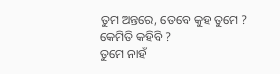ତୁମ ଅନ୍ତରେ, ତେବେ କୁହ ତୁମେ ?
କେମିତି କହିବି ?
ତୁମେ ନାହଁ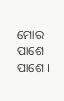ମୋର ପାଶେ ପାଶେ ।